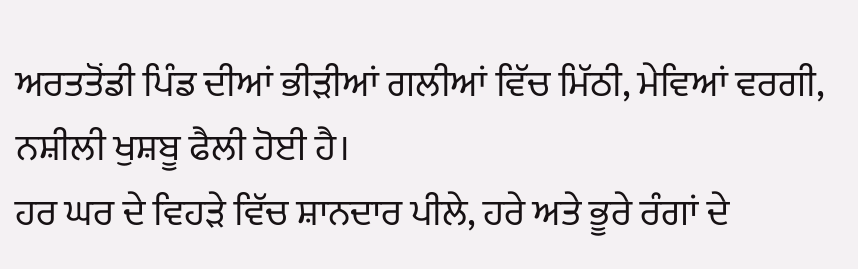ਅਰਤਤੋਂਡੀ ਪਿੰਡ ਦੀਆਂ ਭੀੜੀਆਂ ਗਲੀਆਂ ਵਿੱਚ ਮਿੱਠੀ, ਮੇਵਿਆਂ ਵਰਗੀ, ਨਸ਼ੀਲੀ ਖੁਸ਼ਬੂ ਫੈਲੀ ਹੋਈ ਹੈ।
ਹਰ ਘਰ ਦੇ ਵਿਹੜੇ ਵਿੱਚ ਸ਼ਾਨਦਾਰ ਪੀਲੇ, ਹਰੇ ਅਤੇ ਭੂਰੇ ਰੰਗਾਂ ਦੇ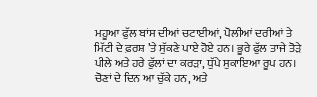ਮਹੂਆ ਫੁੱਲ ਬਾਂਸ ਦੀਆਂ ਚਟਾਈਆਂ, ਪੋਲੀਆਂ ਦਰੀਆਂ ਤੇ ਮਿੱਟੀ ਦੇ ਫ਼ਰਸ਼ ’ਤੇ ਸੁੱਕਣੇ ਪਾਏ ਹੋਏ ਹਨ। ਭੂਰੇ ਫੁੱਲ ਤਾਜੇ ਤੋੜੇ ਪੀਲੇ ਅਤੇ ਹਰੇ ਫੁੱਲਾਂ ਦਾ ਕਰੜਾ, ਧੁੱਪੇ ਸੁਕਾਇਆ ਰੂਪ ਹਨ।
ਚੋਣਾਂ ਦੇ ਦਿਨ ਆ ਚੁੱਕੇ ਹਨ, ਅਤੇ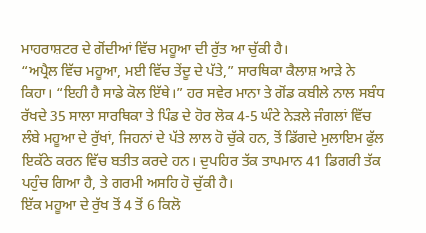ਮਾਹਰਾਸ਼ਟਰ ਦੇ ਗੋਂਦੀਆਂ ਵਿੱਚ ਮਹੂਆ ਦੀ ਰੁੱਤ ਆ ਚੁੱਕੀ ਹੈ।
“ਅਪ੍ਰੈਲ ਵਿੱਚ ਮਹੂਆ, ਮਈ ਵਿੱਚ ਤੇਂਦੂ ਦੇ ਪੱਤੇ,” ਸਾਰਥਿਕਾ ਕੈਲਾਸ਼ ਆੜੇ ਨੇ ਕਿਹਾ। “ਇਹੀ ਹੈ ਸਾਡੇ ਕੋਲ ਇੱਥੇ।” ਹਰ ਸਵੇਰ ਮਾਨਾ ਤੇ ਗੋਂਡ ਕਬੀਲੇ ਨਾਲ ਸਬੰਧ ਰੱਖਦੇ 35 ਸਾਲਾ ਸਾਰਥਿਕਾ ਤੇ ਪਿੰਡ ਦੇ ਹੋਰ ਲੋਕ 4-5 ਘੰਟੇ ਨੇੜਲੇ ਜੰਗਲਾਂ ਵਿੱਚ ਲੰਬੇ ਮਹੂਆ ਦੇ ਰੁੱਖਾਂ, ਜਿਹਨਾਂ ਦੇ ਪੱਤੇ ਲਾਲ ਹੋ ਚੁੱਕੇ ਹਨ, ਤੋਂ ਡਿੱਗਦੇ ਮੁਲਾਇਮ ਫੁੱਲ ਇਕੱਠੇ ਕਰਨ ਵਿੱਚ ਬਤੀਤ ਕਰਦੇ ਹਨ। ਦੁਪਹਿਰ ਤੱਕ ਤਾਪਮਾਨ 41 ਡਿਗਰੀ ਤੱਕ ਪਹੁੰਚ ਗਿਆ ਹੈ, ਤੇ ਗਰਮੀ ਅਸਹਿ ਹੋ ਚੁੱਕੀ ਹੈ।
ਇੱਕ ਮਹੂਆ ਦੇ ਰੁੱਖ ਤੋਂ 4 ਤੋਂ 6 ਕਿਲੋ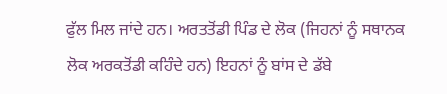ਫੁੱਲ ਮਿਲ ਜਾਂਦੇ ਹਨ। ਅਰਤਤੋਂਡੀ ਪਿੰਡ ਦੇ ਲੋਕ (ਜਿਹਨਾਂ ਨੂੰ ਸਥਾਨਕ ਲੋਕ ਅਰਕਤੋਂਡੀ ਕਹਿੰਦੇ ਹਨ) ਇਹਨਾਂ ਨੂੰ ਬਾਂਸ ਦੇ ਡੱਬੇ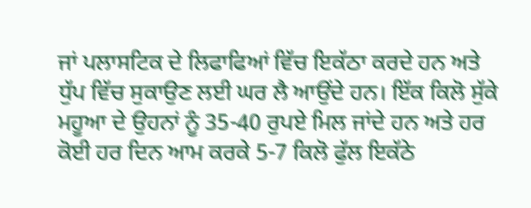ਜਾਂ ਪਲਾਸਟਿਕ ਦੇ ਲਿਫਾਫਿਆਂ ਵਿੱਚ ਇਕੱਠਾ ਕਰਦੇ ਹਨ ਅਤੇ ਧੁੱਪ ਵਿੱਚ ਸੁਕਾਉਣ ਲਈ ਘਰ ਲੈ ਆਉਂਦੇ ਹਨ। ਇੱਕ ਕਿਲੋ ਸੁੱਕੇ ਮਹੂਆ ਦੇ ਉਹਨਾਂ ਨੂੰ 35-40 ਰੁਪਏ ਮਿਲ ਜਾਂਦੇ ਹਨ ਅਤੇ ਹਰ ਕੋਈ ਹਰ ਦਿਨ ਆਮ ਕਰਕੇ 5-7 ਕਿਲੋ ਫੁੱਲ ਇਕੱਠੇ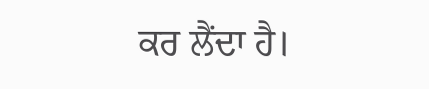ਕਰ ਲੈਂਦਾ ਹੈ।